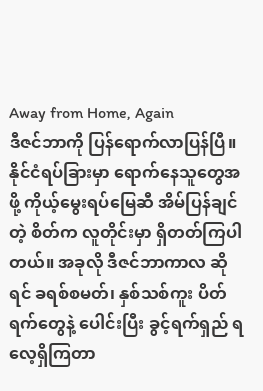Away from Home, Again
ဒီဇင်ဘာကို ပြန်ရောက်လာပြန်ပြီ။ နိုင်ငံရပ်ခြားမှာ ရောက်နေသူတွေအဖို့ ကိုယ့်မွေးရပ်မြေဆီ အိမ်ပြန်ချင်တဲ့ စိတ်က လူတိုင်းမှာ ရှိတတ်ကြပါတယ်။ အခုလို ဒီဇင်ဘာကာလ ဆိုရင် ခရစ်စမတ်၊ နှစ်သစ်ကူး ပိတ်ရက်တွေနဲ့ ပေါင်းပြီး ခွင့်ရက်ရှည် ရလေ့ရှိကြတာ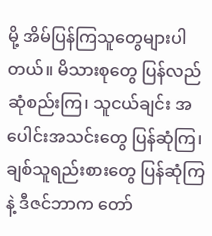မို့ အိမ်ပြန်ကြသူတွေများပါတယ်။ မိသားစုတွေ ပြန်လည် ဆုံစည်းကြ၊ သူငယ်ချင်း အပေါင်းအသင်းတွေ ပြန်ဆုံကြ၊ ချစ်သူရည်းစားတွေ ပြန်ဆုံကြနဲ့ ဒီဇင်ဘာက တော်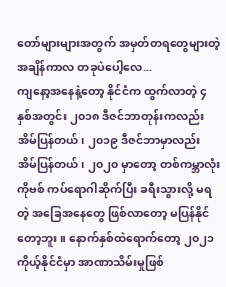တော်များများအတွက် အမှတ်တရတွေများတဲ့ အချိန်ကာလ တခုပဲပေါ့လေ...
ကျနော့အနေနဲ့တော့ နိုင်ငံက ထွက်လာတဲ့ ၄ နှစ်အတွင်း ၂၀၁၈ ဒီဇင်ဘာတုန်းကလည်း အိမ်ပြန်တယ်၊ ၂၀၁၉ ဒီဇင်ဘာမှာလည်း အိမ်ပြန်တယ်၊ ၂၀၂၀ မှာတော့ တစ်ကမ္ဘာလုံး ကိုဗစ် ကပ်ရောဂါဆိုက်ပြီး ခရီးသွားလို့ မရတဲ့ အခြေအနေတွေ ဖြစ်လာတော့ မပြန်နိုင်တော့ဘူး။ နောက်နှစ်ထဲရောက်တော့ ၂၀၂၁ ကိုယ့်နိုင်ငံမှာ အာဏာသိမ်းမှုဖြစ်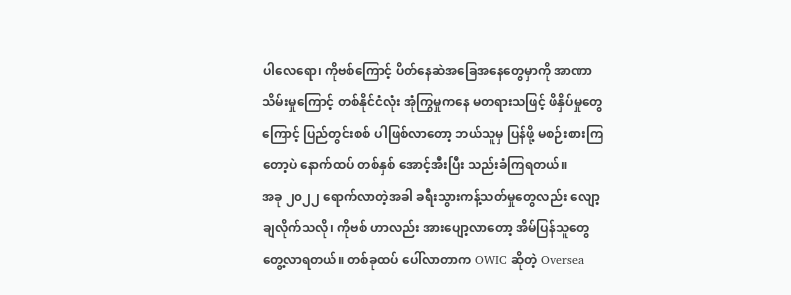ပါလေရော၊ ကိုဗစ်ကြောင့် ပိတ်နေဆဲအခြေအနေတွေမှာကို အာဏာသိမ်းမှုကြောင့် တစ်နိုင်ငံလုံး အုံကြွမှုကနေ မတရားသဖြင့် ဖိနှိပ်မှုတွေကြောင့် ပြည်တွင်းစစ် ပါဖြစ်လာတော့ ဘယ်သူမှ ပြန်ဖို့ မစဉ်းစားကြတော့ပဲ နောက်ထပ် တစ်နှစ် အောင့်အီးပြီး သည်းခံကြရတယ်။
အခု ၂၀၂၂ ရောက်လာတဲ့အခါ ခရီးသွားကန့်သတ်မှုတွေလည်း လျော့ချလိုက်သလို၊ ကိုဗစ် ဟာလည်း အားပျော့လာတော့ အိမ်ပြန်သူတွေ တွေ့လာရတယ်။ တစ်ခုထပ် ပေါ်လာတာက OWIC ဆိုတဲ့ Oversea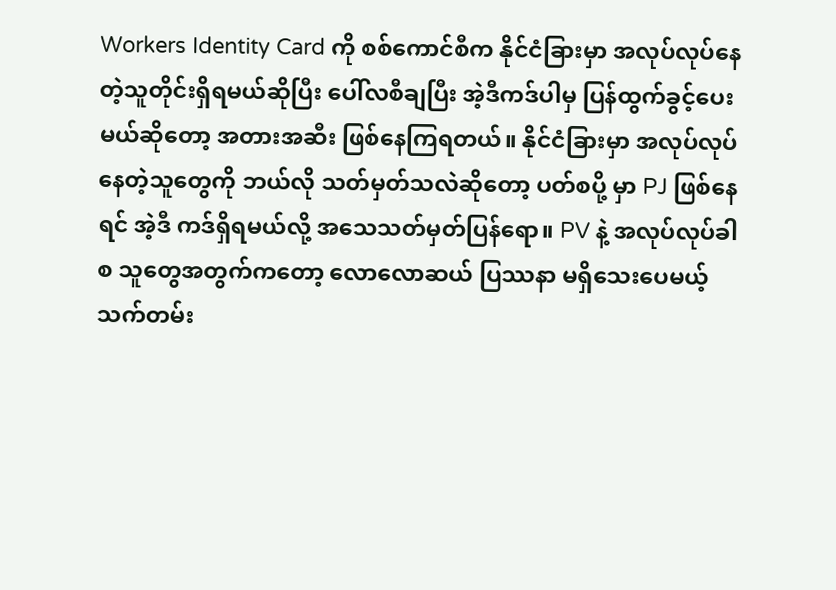Workers Identity Card ကို စစ်ကောင်စီက နိုင်ငံခြားမှာ အလုပ်လုပ်နေတဲ့သူတိုင်းရှိရမယ်ဆိုပြီး ပေါ်လစီချပြီး အဲ့ဒီကဒ်ပါမှ ပြန်ထွက်ခွင့်ပေးမယ်ဆိုတော့ အတားအဆီး ဖြစ်နေကြရတယ်။ နိုင်ငံခြားမှာ အလုပ်လုပ်နေတဲ့သူတွေကို ဘယ်လို သတ်မှတ်သလဲဆိုတော့ ပတ်စပို့ မှာ PJ ဖြစ်နေရင် အဲ့ဒီ ကဒ်ရှိရမယ်လို့ အသေသတ်မှတ်ပြန်ရော။ PV နဲ့ အလုပ်လုပ်ခါစ သူတွေအတွက်ကတော့ လောလောဆယ် ပြဿနာ မရှိသေးပေမယ့် သက်တမ်း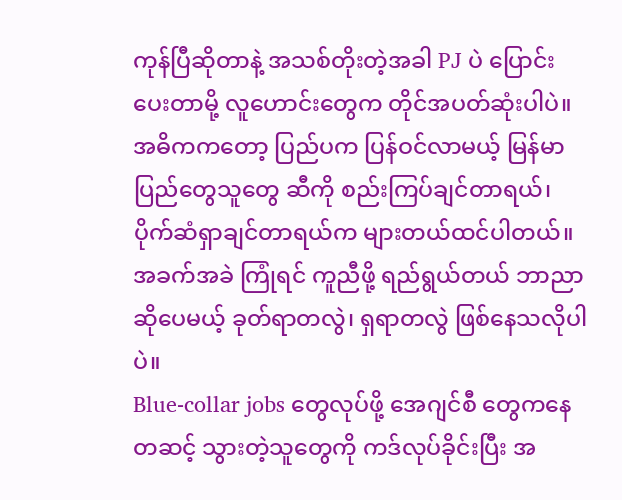ကုန်ပြီဆိုတာနဲ့ အသစ်တိုးတဲ့အခါ PJ ပဲ ပြောင်းပေးတာမို့ လူဟောင်းတွေက တိုင်အပတ်ဆုံးပါပဲ။ အဓိကကတော့ ပြည်ပက ပြန်ဝင်လာမယ့် မြန်မာ ပြည်တွေသူတွေ ဆီကို စည်းကြပ်ချင်တာရယ်၊ ပိုက်ဆံရှာချင်တာရယ်က များတယ်ထင်ပါတယ်။ အခက်အခဲ ကြုံရင် ကူညီဖို့ ရည်ရွယ်တယ် ဘာညာဆိုပေမယ့် ခုတ်ရာတလွဲ၊ ရှရာတလွဲ ဖြစ်နေသလိုပါပဲ။
Blue-collar jobs တွေလုပ်ဖို့ အေဂျင်စီ တွေကနေတဆင့် သွားတဲ့သူတွေကို ကဒ်လုပ်ခိုင်းပြီး အ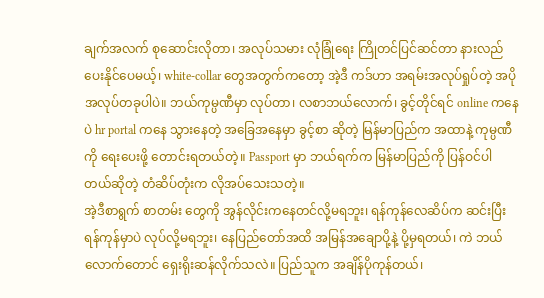ချက်အလက် စုဆောင်းလိုတာ၊ အလုပ်သမား လုံခြုံရေး ကြိုတင်ပြင်ဆင်တာ နားလည်ပေးနိုင်ပေမယ့်၊ white-collar တွေအတွက်ကတော့ အဲ့ဒီ ကဒ်ဟာ အရမ်းအလုပ်ရှုပ်တဲ့ အပိုအလုပ်တခုပါပဲ။ ဘယ်ကုမ္ပဏီမှာ လုပ်တာ၊ လစာဘယ်လောက်၊ ခွင့်တိုင်ရင် online ကနေပဲ hr portal ကနေ သွားနေတဲ့ အခြေအနေမှာ ခွင့်စာ ဆိုတဲ့ မြန်မာပြည်က အထာနဲ့ ကုမ္ပဏီကို ရေးပေးဖို့ တောင်းရတယ်တဲ့။ Passport မှာ ဘယ်ရက်က မြန်မာပြည်ကို ပြန်ဝင်ပါတယ်ဆိုတဲ့ တံဆိပ်တုံးက လိုအပ်သေးသတဲ့။
အဲ့ဒီစာရွက် စာတမ်း တွေကို အွန်လိုင်းကနေတင်လို့မရဘူး၊ ရန်ကုန်လေဆိပ်က ဆင်းပြီး ရန်ကုန်မှာပဲ လုပ်လို့မရဘူး၊ နေပြည်တော်အထိ အမြန်အချောပို့နဲ့ ပို့မှရတယ်၊ ကဲ ဘယ်လောက်တောင် ရှေးရိုးဆန်လိုက်သလဲ။ ပြည်သူက အချိန်ပိုကုန်တယ်၊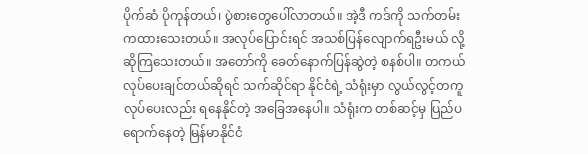ပိုက်ဆံ ပိုကုန်တယ်၊ ပွဲစားတွေပေါ်လာတယ်။ အဲ့ဒီ ကဒ်ကို သက်တမ်းကထားသေးတယ်။ အလုပ်ပြောင်းရင် အသစ်ပြန်လျောက်ရဦးမယ် လို့ ဆိုကြသေးတယ်။ အတော်ကို ခေတ်နောက်ပြန်ဆွဲတဲ့ စနစ်ပါ။ တကယ် လုပ်ပေးချင်တယ်ဆိုရင် သက်ဆိုင်ရာ နိုင်ငံရဲ့ သံရုံးမှာ လွယ်လွင့်တကူ လုပ်ပေးလည်း ရနေနိုင်တဲ့ အခြေအနေပါ။ သံရုံးက တစ်ဆင့်မှ ပြည်ပရောက်နေတဲ့ မြန်မာနိုင်ငံ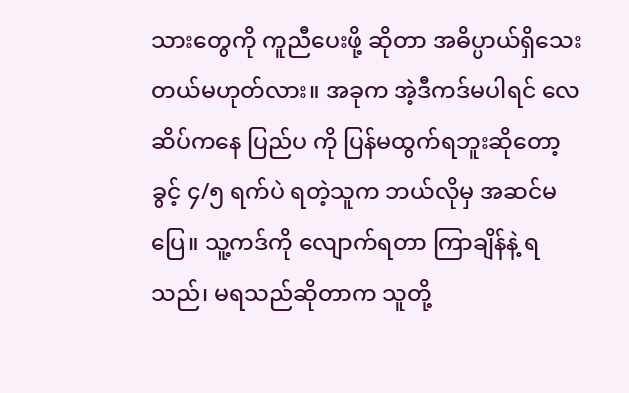သားတွေကို ကူညီပေးဖို့ ဆိုတာ အဓိပ္ပာယ်ရှိသေးတယ်မဟုတ်လား။ အခုက အဲ့ဒီကဒ်မပါရင် လေဆိပ်ကနေ ပြည်ပ ကို ပြန်မထွက်ရဘူးဆိုတော့ ခွင့် ၄/၅ ရက်ပဲ ရတဲ့သူက ဘယ်လိုမှ အဆင်မပြေ။ သူ့ကဒ်ကို လျောက်ရတာ ကြာချိန်နဲ့ ရသည်၊ မရသည်ဆိုတာက သူတို့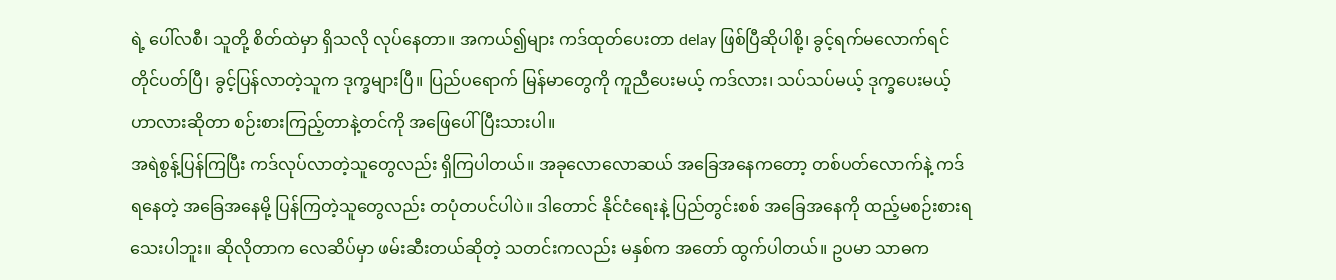ရဲ့ ပေါ်လစီ၊ သူတို့ စိတ်ထဲမှာ ရှိသလို လုပ်နေတာ။ အကယ်၍များ ကဒ်ထုတ်ပေးတာ delay ဖြစ်ပြီဆိုပါစို့၊ ခွင့်ရက်မလောက်ရင် တိုင်ပတ်ပြီ၊ ခွင့်ပြန်လာတဲ့သူက ဒုက္ခများပြီ။ ပြည်ပရောက် မြန်မာတွေကို ကူညီပေးမယ့် ကဒ်လား၊ သပ်သပ်မယ့် ဒုက္ခပေးမယ့် ဟာလားဆိုတာ စဉ်းစားကြည့်တာနဲ့တင်ကို အဖြေပေါ်ပြီးသားပါ။
အရဲစွန့်ပြန်ကြပြီး ကဒ်လုပ်လာတဲ့သူတွေလည်း ရှိကြပါတယ်။ အခုလောလောဆယ် အခြေအနေကတော့ တစ်ပတ်လောက်နဲ့ ကဒ်ရနေတဲ့ အခြေအနေမို့ ပြန်ကြတဲ့သူတွေလည်း တပုံတပင်ပါပဲ။ ဒါတောင် နိုင်ငံရေးနဲ့ ပြည်တွင်းစစ် အခြေအနေကို ထည့်မစဉ်းစားရသေးပါဘူး။ ဆိုလိုတာက လေဆိပ်မှာ ဖမ်းဆီးတယ်ဆိုတဲ့ သတင်းကလည်း မနှစ်က အတော် ထွက်ပါတယ်။ ဥပမာ သာဓက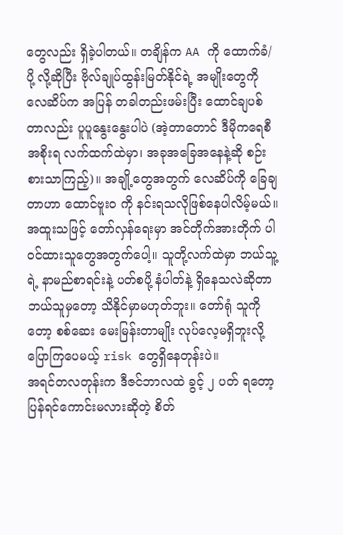တွေလည်း ရှိခဲ့ပါတယ်။ တချိန်က AA ကို ထောက်ခံ/ပို့ လို့ဆိုပြီး ဗိုလ်ချုပ်ထွန်းမြတ်နိုင်ရဲ့ အမျိုးတွေကို လေဆိပ်က အပြန် တခါတည်းဖမ်းပြီး ထောင်ချပစ်တာလည်း ပူပူနွေးနွေးပါပဲ (အဲ့တာတောင် ဒီမိုကရေစီ အစိုးရ လက်ထက်ထဲမှာ၊ အခုအခြေအနေနဲ့ဆို စဉ်းစားသာကြည့်)။ အချို့တွေအတွက် လေဆိပ်ကို ခြေချတာဟာ ထောင်ဗူးဝ ကို နင်းရသလိုဖြစ်နေပါလိမ့်မယ်။ အထူးသဖြင့် တော်လှန်ရေးမှာ အင်တိုက်အားတိုက် ပါဝင်ထားသူတွေအတွက်ပေါ့။ သူတို့လက်ထဲမှာ ဘယ်သူ့ရဲ့ နာမည်စာရင်းနဲ့ ပတ်စပို့ နံပါတ်နဲ့ ရှိနေသလဲဆိုတာ ဘယ်သူမှတော့ သိနိုင်မှာမဟုတ်ဘူး။ တော်ရုံ သူကိုတော့ စစ်ဆေး မေးမြန်းတာမျိုး လုပ်လေ့မရှိဘူးလို့ ပြောကြပေမယ့် risk တွေရှိနေတုန်းပဲ။
အရင်တလတုန်းက ဒီဇင်ဘာလထဲ ခွင့် ၂ ပတ် ရတော့ ပြန်ရင်ကောင်းမလားဆိုတဲ့ စိတ်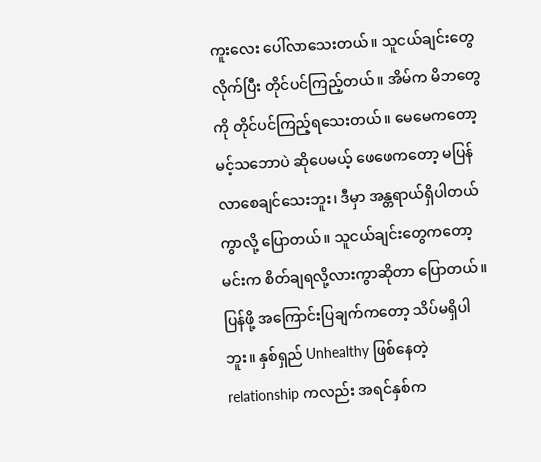ကူးလေး ပေါ်လာသေးတယ်။ သူငယ်ချင်းတွေ လိုက်ပြီး တိုင်ပင်ကြည့်တယ်။ အိမ်က မိဘတွေကို တိုင်ပင်ကြည့်ရသေးတယ်။ မေမေကတော့ မင့်သဘောပဲ ဆိုပေမယ့် ဖေဖေကတော့ မပြန်လာစေချင်သေးဘူး၊ ဒီမှာ အန္တရာယ်ရှိပါတယ်ကွာလို့ ပြောတယ်။ သူငယ်ချင်းတွေကတော့ မင်းက စိတ်ချရလို့လားကွာဆိုတာ ပြောတယ်။ ပြန်ဖို့ အကြောင်းပြချက်ကတော့ သိပ်မရှိပါဘူး။ နှစ်ရှည် Unhealthy ဖြစ်နေတဲ့ relationship ကလည်း အရင်နှစ်က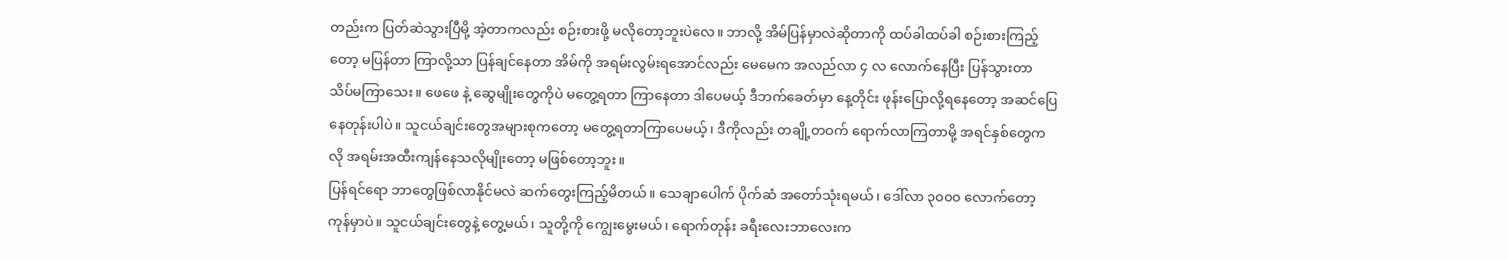တည်းက ပြတ်ဆဲသွားပြီမို့ အဲ့တာကလည်း စဉ်းစားဖို့ မလိုတော့ဘူးပဲလေ။ ဘာလို့ အိမ်ပြန်မှာလဲဆိုတာကို ထပ်ခါထပ်ခါ စဉ်းစားကြည့်တော့ မပြန်တာ ကြာလို့သာ ပြန်ချင်နေတာ အိမ်ကို အရမ်းလွမ်းရအောင်လည်း မေမေက အလည်လာ ၄ လ လောက်နေပြီး ပြန်သွားတာ သိပ်မကြာသေး။ ဖေဖေ နဲ့ ဆွေမျိုးတွေကိုပဲ မတွေ့ရတာ ကြာနေတာ ဒါပေမယ့် ဒီဘက်ခေတ်မှာ နေ့တိုင်း ဖုန်းပြောလို့ရနေတော့ အဆင်ပြေနေတုန်းပါပဲ။ သူငယ်ချင်းတွေအများစုကတော့ မတွေ့ရတာကြာပေမယ့်၊ ဒီကိုလည်း တချို့တဝက် ရောက်လာကြတာမို့ အရင်နှစ်တွေကလို အရမ်းအထီးကျန်နေသလိုမျိုးတော့ မဖြစ်တော့ဘူး။
ပြန်ရင်ရော ဘာတွေဖြစ်လာနိုင်မလဲ ဆက်တွေးကြည့်မိတယ်။ သေချာပေါက် ပိုက်ဆံ အတော်သုံးရမယ်၊ ဒေါ်လာ ၃၀၀၀ လောက်တော့ ကုန်မှာပဲ။ သူငယ်ချင်းတွေနဲ့ တွေ့မယ်၊ သူတို့ကို ကျွေးမွေးမယ်၊ ရောက်တုန်း ခရီးလေးဘာလေးက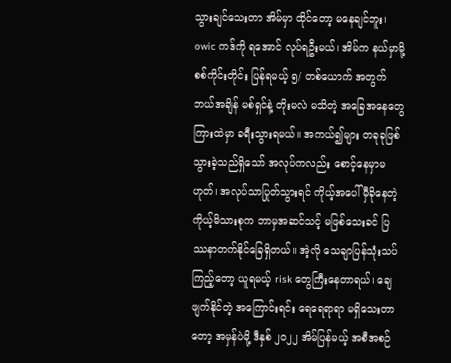သွားချင်သေးတာ အိမ်မှာ ထိုင်တော့ မနေချင်ဘူး၊ owic ကဒ်ကို ရအောင် လုပ်ရဦးမယ်၊ အိမ်က နယ်မှာမို့ စစ်ကိုင်းတိုင်း ပြန်ရမယ့် ၅/ တစ်ယောက် အတွက် ဘယ်အချိန် မစ်ရှင်နဲ့ တိုးမလဲ မသိတဲ့ အခြေအနေတွေကြားထဲမှာ ခရီးသွားရမယ်။ အကယ်၍များ တခုခုဖြစ်သွားခဲ့သည်ရှိသော် အလုပ်ကလည်း စောင့်နေမှာမဟုတ်၊ အလုပ်သာပြုတ်သွားရင် ကိုယ့်အပေါ် မှီခိုနေတဲ့ ကိုယ့်မိသားစုက ဘာမှအဆင်သင့် မဖြစ်သေးခင် ပြဿနာတက်နိုင်ခြေရှိတယ်။ အဲ့လို သေချာပြန်သုံးသပ်ကြည့်တော့ ယူရမယ့် risk တွေကြီးနေတာရယ်၊ ချေဖျက်နိုင်တဲ့ အကြောင်းရင်း ရေရေရာရာ မရှိသေးတာတော့ အမှန်ပဲမို့ ဒီနှစ် ၂၀၂၂ အိမ်ပြန်မယ့် အစီအစဉ်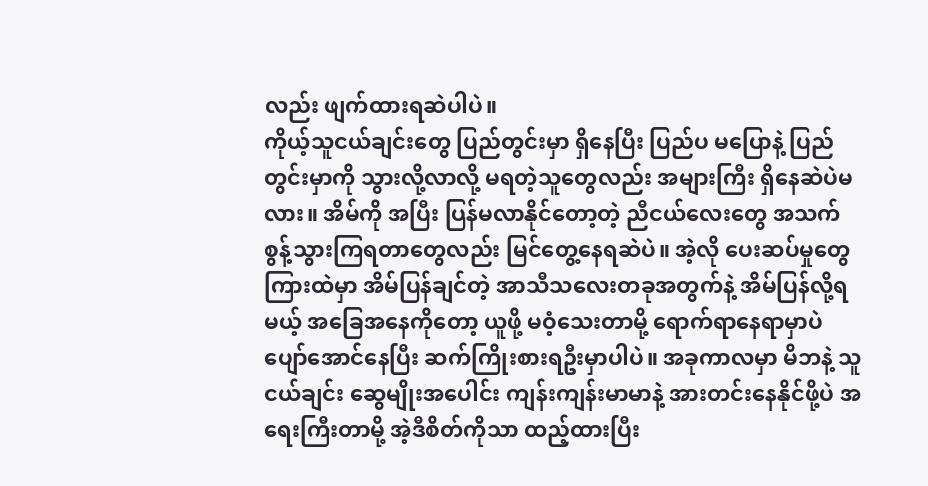လည်း ဖျက်ထားရဆဲပါပဲ။
ကိုယ့်သူငယ်ချင်းတွေ ပြည်တွင်းမှာ ရှိနေပြီး ပြည်ပ မပြောနဲ့ ပြည်တွင်းမှာကို သွားလို့လာလို့ မရတဲ့သူတွေလည်း အများကြီး ရှိနေဆဲပဲမလား။ အိမ်ကို အပြီး ပြန်မလာနိုင်တော့တဲ့ ညီငယ်လေးတွေ အသက်စွန့်သွားကြရတာတွေလည်း မြင်တွေ့နေရဆဲပဲ။ အဲ့လို ပေးဆပ်မှုတွေကြားထဲမှာ အိမ်ပြန်ချင်တဲ့ အာသီသလေးတခုအတွက်နဲ့ အိမ်ပြန်လို့ရမယ့် အခြေအနေကိုတော့ ယူဖို့ မဝံ့သေးတာမို့ ရောက်ရာနေရာမှာပဲ ပျော်အောင်နေပြီး ဆက်ကြိုးစားရဦးမှာပါပဲ။ အခုကာလမှာ မိဘနဲ့ သူငယ်ချင်း ဆွေမျိုးအပေါင်း ကျန်းကျန်းမာမာနဲ့ အားတင်းနေနိုင်ဖို့ပဲ အရေးကြီးတာမို့ အဲ့ဒီစိတ်ကိုသာ ထည့်ထားပြီး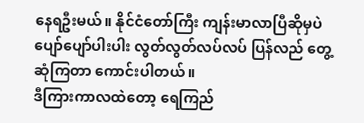နေရဦးမယ်။ နိုင်ငံတော်ကြီး ကျန်းမာလာပြီဆိုမှပဲ ပျော်ပျော်ပါးပါး လွတ်လွတ်လပ်လပ် ပြန်လည် တွေ့ဆုံကြတာ ကောင်းပါတယ်။
ဒီကြားကာလထဲတော့ ရေကြည်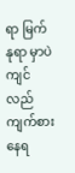ရာ မြက်နုရာ မှာပဲ ကျင်လည် ကျက်စားနေရ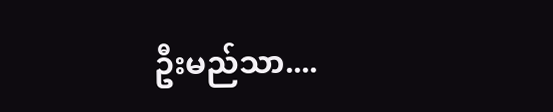ဦးမည်သာ....